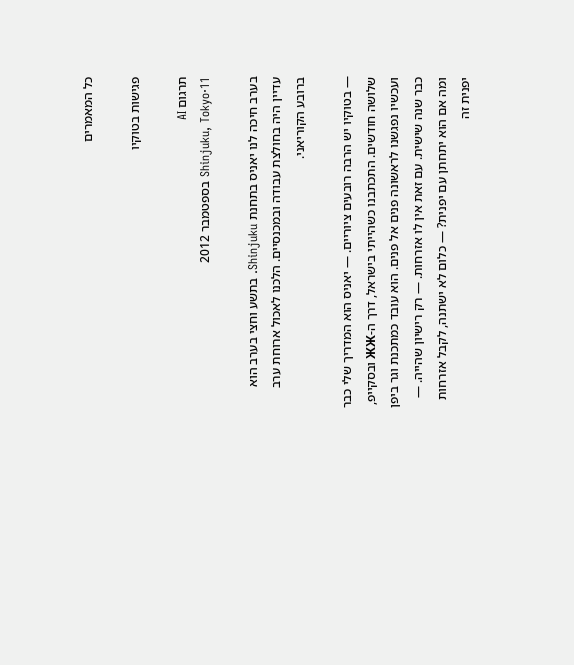כל המאמרים

פגישות בטוקיו

תרגום AI
Shinjuku, Tokyo·11 בספטמבר 2012

בערב חיכה לנו יאניס בתחנת Shinjuku. בתשע וחצי בערב הוא עדיין היה בחולצת עבודה ובמכנסיים. הלכנו לאכול ארוחת ערב ברובע הקוריאני.

— בטוקיו יש הרבה רובעים ציוריים. — יאניס הוא המדריך שלי כבר שלושה חודשים. התכתבנו כשהייתי בישראל, דרך ה-ЖЖ ובסקייפ, ועכשיו נפגשנו לראשונה פנים אל פנים. הוא עובד כמתכנת וגר ביפן כבר שנה שישית. עם זאת אין לו אזרחות. — רק רישיון שהייה. — ומה אם הוא יתחתן עם יפנית? — כלום לא ישתנה, לקבל אזרחות יפנית זה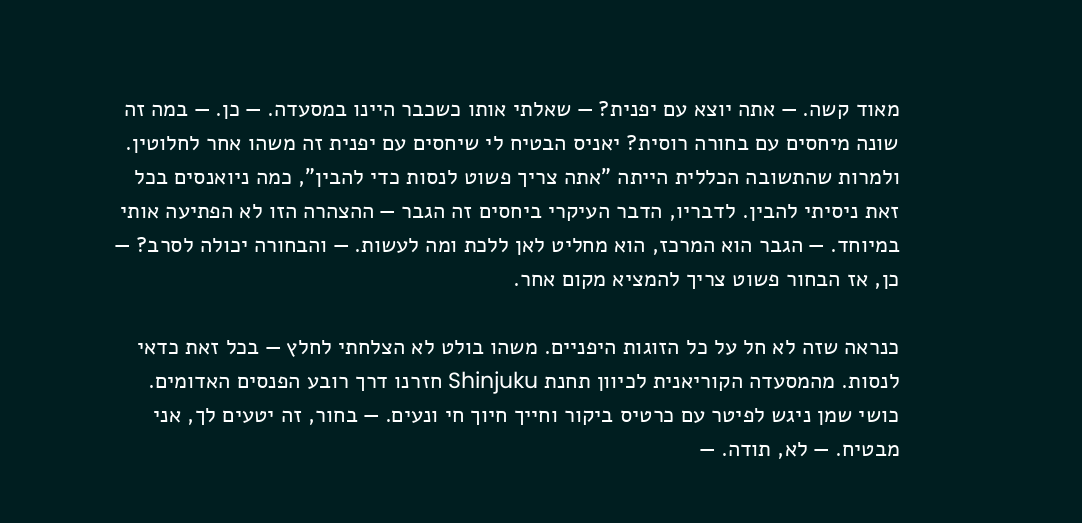מאוד קשה. — אתה יוצא עם יפנית? — שאלתי אותו כשכבר היינו במסעדה. — כן. — במה זה שונה מיחסים עם בחורה רוסית? יאניס הבטיח לי שיחסים עם יפנית זה משהו אחר לחלוטין. ולמרות שהתשובה הכללית הייתה "אתה צריך פשוט לנסות כדי להבין", כמה ניואנסים בכל זאת ניסיתי להבין. לדבריו, הדבר העיקרי ביחסים זה הגבר — ההצהרה הזו לא הפתיעה אותי במיוחד. — הגבר הוא המרכז, הוא מחליט לאן ללכת ומה לעשות. — והבחורה יכולה לסרב? — כן, אז הבחור פשוט צריך להמציא מקום אחר.

כנראה שזה לא חל על כל הזוגות היפניים. משהו בולט לא הצלחתי לחלץ — בכל זאת כדאי לנסות. מהמסעדה הקוריאנית לכיוון תחנת Shinjuku חזרנו דרך רובע הפנסים האדומים. כושי שמן ניגש לפיטר עם כרטיס ביקור וחייך חיוך חי ונעים. — בחור, זה יטעים לך, אני מבטיח. — לא, תודה. —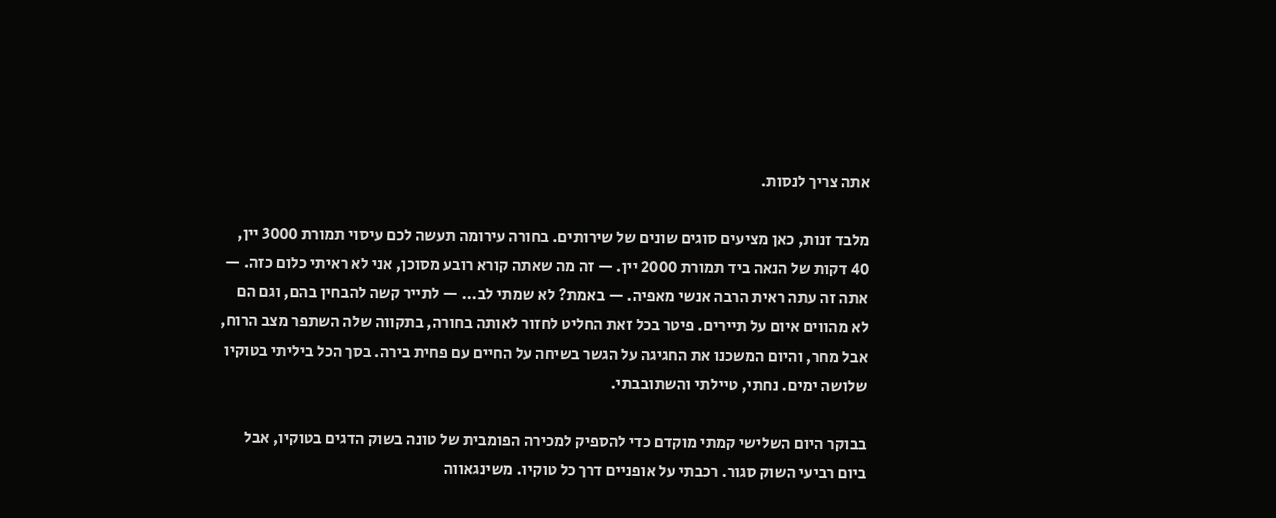אתה צריך לנסות.

מלבד זנות, כאן מציעים סוגים שונים של שירותים. בחורה עירומה תעשה לכם עיסוי תמורת 3000 יין, 40 דקות של הנאה ביד תמורת 2000 יין. — זה מה שאתה קורא רובע מסוכן, אני לא ראיתי כלום כזה. — אתה זה עתה ראית הרבה אנשי מאפיה. — באמת? לא שמתי לב... — לתייר קשה להבחין בהם, וגם הם לא מהווים איום על תיירים. פיטר בכל זאת החליט לחזור לאותה בחורה, בתקווה שלה השתפר מצב הרוח, אבל מחר, והיום המשכנו את החגיגה על הגשר בשיחה על החיים עם פחית בירה. בסך הכל ביליתי בטוקיו שלושה ימים. נחתי, טיילתי והשתובבתי.

בבוקר היום השלישי קמתי מוקדם כדי להספיק למכירה הפומבית של טונה בשוק הדגים בטוקיו, אבל ביום רביעי השוק סגור. רכבתי על אופניים דרך כל טוקיו. משינגאווה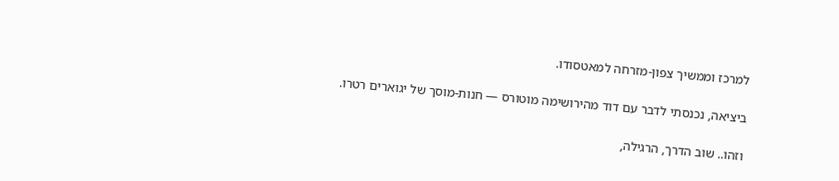למרכז וממשיך צפון-מזרחה למאטסודו.

ביציאה, נכנסתי לדבר עם דוד מהירושימה מוטורס — חנות-מוסך של יגוארים רטרו.

וזהו.. שוב הדרך, הרגילה,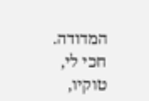המדודה. חכי לי, טוקיו,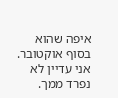איפה שהוא בסוף אוקטובר. אני עדיין לא נפרד ממך.